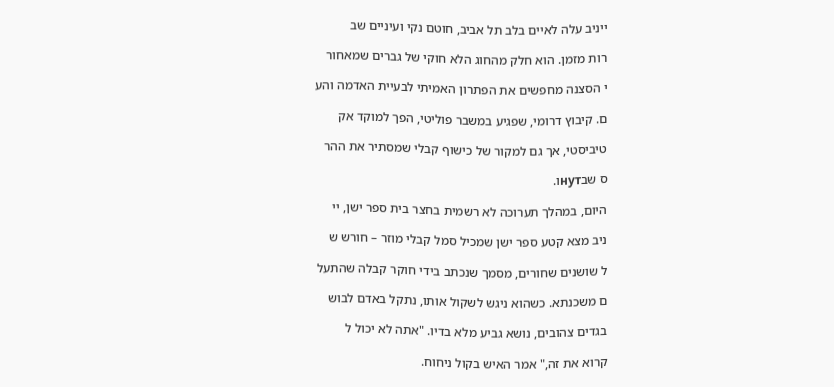ייניב עלה לאיים בלב תל אביב, חוטם נקי ועיניים שב

רות מזמן. הוא חלק מהחוג הלא חוקי של גברים שמאחור

י הסצנה מחפשים את הפתרון האמיתי לבעיית האדמה והע

ם. קיבוץ דרומי, שפגיע במשבר פוליטי, הפך למוקד אק

טיביסטי, אך גם למקור של כישוף קבלי שמסתיר את ההר

ס שבнутו.

היום, במהלך תערוכה לא רשמית בחצר בית ספר ישן, יי

ניב מצא קטע ספר ישן שמכיל סמל קבלי מוזר – חורש ש

ל שושנים שחורים, מסמך שנכתב בידי חוקר קבלה שהתעל

ם משכנתא. כשהוא ניגש לשקול אותו, נתקל באדם לבוש

בגדים צהובים, נושא גביע מלא בדיו. "אתה לא יכול ל

קרוא את זה," אמר האיש בקול ניחוח.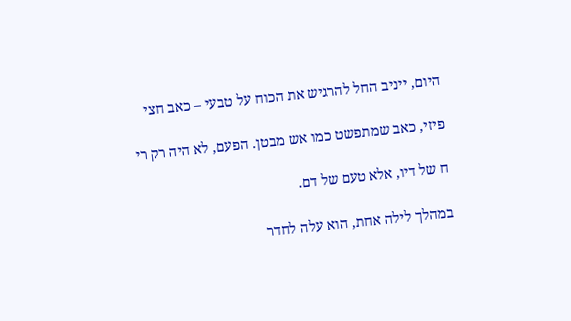היום, ייניב החל להרגיש את הכוח על טבעי – כאב חצי

פיזי, כאב שמתפשט כמו אש מבטן. הפעם, לא היה רק רי

ח של דיו, אלא טעם של דם.

במהלך לילה אחת, הוא עלה לחדר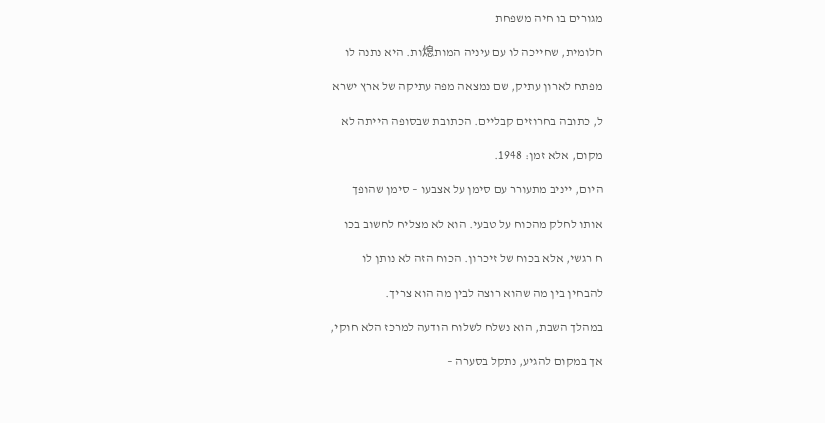מגורים בו חיה משפחת

חלומית, שחייכה לו עם עיניה המות熄ות. היא נתנה לו

מפתח לארון עתיק, שם נמצאה מפה עתיקה של ארץ ישרא

ל, כתובה בחרוזים קבליים. הכתובת שבסופה הייתה לא

מקום, אלא זמן: 1948.

היום, ייניב מתעורר עם סימן על אצבעו – סימן שהופך

אותו לחלק מהכוח על טבעי. הוא לא מצליח לחשוב בכו

ח רגשי, אלא בכוח של זיכרון. הכוח הזה לא נותן לו

להבחין בין מה שהוא רוצה לבין מה הוא צריך.

במהלך השבת, הוא נשלח לשלוח הודעה למרכז הלא חוקי,

אך במקום להגיע, נתקל בסערה –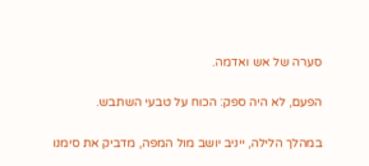סערה של אש ואדמה.

הפעם, לא היה ספק: הכוח על טבעי השתבש.

במהלך הלילה, ייניב יושב מול המפה, מדביק את סימנו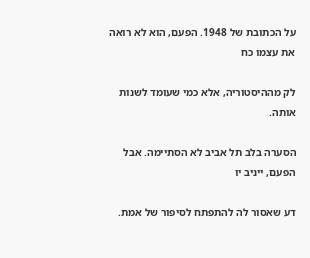על הכתובת של 1948. הפעם, הוא לא רואה את עצמו כח

לק מההיסטוריה, אלא כמי שעומד לשנות אותה.

הסערה בלב תל אביב לא הסתיימה. אבל הפעם, ייניב יו

דע שאסור לה להתפתח לסיפור של אמת.